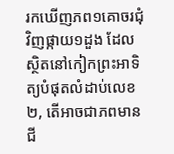រកឃើញភព១គោចរជុំវិញផ្កាយ១ដួង ដែលស្ថិតនៅកៀកព្រះអាទិត្យបំផុតលំដាប់លេខ២, តើអាចជាភពមានជី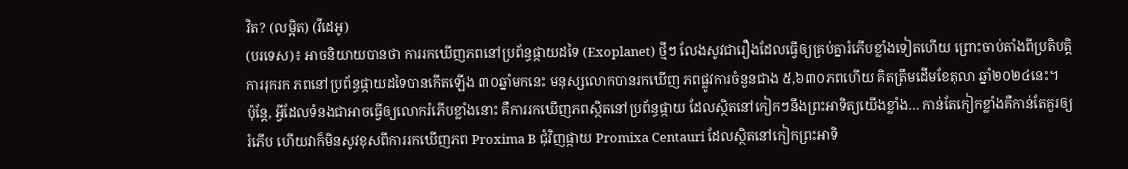វិត? (លម្អិត) (វីដេអូ)
(បរទេស)៖ អាចនិយាយបានថា ការរកឃើញភពនៅប្រព័ន្ធផ្កាយដទៃ (Exoplanet) ថ្មីៗ លែងសូវជារឿងដែលធ្វើឲ្យគ្រប់គ្នារំភើបខ្លាំងទៀតហើយ ព្រោះចាប់តាំងពីប្រតិបត្តិការរុករក ភពនៅប្រព័ន្ធផ្កាយដទៃបានកើតឡើង ៣០ឆ្នាំមកនេះ មនុស្សលោកបានរកឃើញ ភពផ្លូវការចំនួនជាង ៥,៦៣០ភពហើយ គិតត្រឹមដើមខែតុលា ឆ្នាំ២០២៤នេះ។
ប៉ុន្តែ, អ្វីដែលទំនងជាអាចធ្វើឲ្យលោករំភើបខ្លាំងនោះ គឺការរកឃើញភពស្ថិតនៅប្រព័ន្ធផ្កាយ ដែលស្ថិតនៅកៀកៗនឹងព្រះអាទិត្យយើងខ្លាំង… កាន់តែកៀកខ្លាំងគឺកាន់តែគួរឲ្យរំភើប ហើយវាក៏មិនសូវខុសពីការរកឃើញភព Proxima B ជុំវិញផ្កាយ Promixa Centauri ដែលស្ថិតនៅកៀកព្រះអាទិ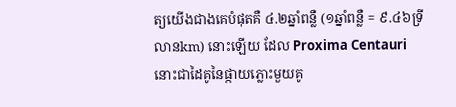ត្យយើងជាងគេបំផុតគឺ ៤.២ឆ្នាំពន្លឺ (១ឆ្នាំពន្លឺ = ៩.៤៦ទ្រីលានkm) នោះឡើយ ដែល Proxima Centauri នោះជាដៃគូនៃផ្កាយភ្លោះមួយគូ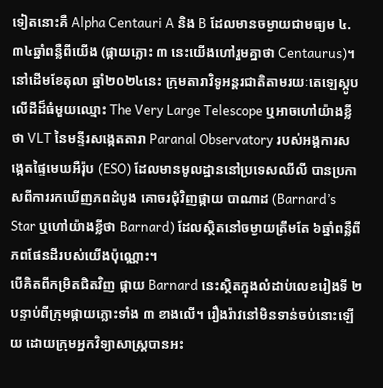ទៀតនោះគឺ Alpha Centauri A និង B ដែលមានចម្ងាយជាមធ្យម ៤.៣៤ឆ្នាំពន្លឺពីយើង (ផ្កាយភ្លោះ ៣ នេះយើងហៅរួមគ្នាថា Centaurus)។
នៅដើមខែតុលា ឆ្នាំ២០២៤នេះ ក្រុមតារាវិទូអន្តរជាតិតាមរយៈតេឡេស្កូបលើដីដ៏ធំមួយឈ្មោះ The Very Large Telescope ឬអាចហៅយ៉ាងខ្លីថា VLT នៃមន្ទីរសង្កេតតារា Paranal Observatory របស់អង្គការសង្កេតផ្ទៃមេឃអឺរ៉ុប (ESO) ដែលមានមូលដ្ឋាននៅប្រទេសឈីលី បានប្រកាសពីការរកឃើញភពដំបូង គោចរជុំវិញផ្កាយ បាណាដ (Barnard’s Star ឬហៅយ៉ាងខ្លីថា Barnard) ដែលស្ថិតនៅចម្ងាយត្រឹមតែ ៦ឆ្នាំពន្លឺពីភពផែនដីរបស់យើងប៉ុណ្ណោះ។
បើគិតពីកម្រិតជិតវិញ ផ្កាយ Barnard នេះស្ថិតក្នុងលំដាប់លេខរៀងទី ២ បន្ទាប់ពីក្រុមផ្កាយភ្លោះទាំង ៣ ខាងលើ។ រឿងរ៉ាវនៅមិនទាន់ចប់នោះឡើយ ដោយក្រុមអ្នកវិទ្យាសាស្ត្របានអះ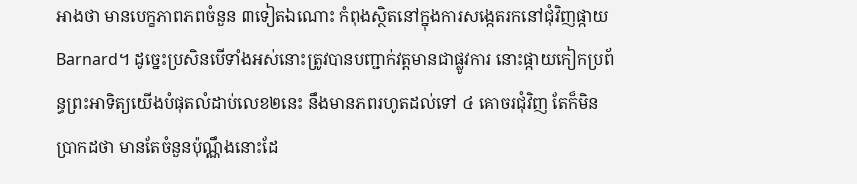អាងថា មានបេក្ខភាពភពចំនួន ៣ទៀតឯណោះ កំពុងស្ថិតនៅក្នុងការសង្កេតរកនៅជុំវិញផ្កាយ Barnard។ ដូច្នេះប្រសិនបើទាំងអស់នោះត្រូវបានបញ្ជាក់វត្តមានជាផ្លូវការ នោះផ្កាយកៀកប្រព័ន្ធព្រះអាទិត្យយើងបំផុតលំដាប់លេខ២នេះ នឹងមានភពរហូតដល់ទៅ ៤ គោចរជុំវិញ តែក៏មិនប្រាកដថា មានតែចំនួនប៉ុណ្ណឹងនោះដែ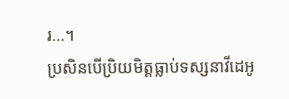រ…។
ប្រសិនបើប្រិយមិត្តធ្លាប់ទស្សនាវីដេអូ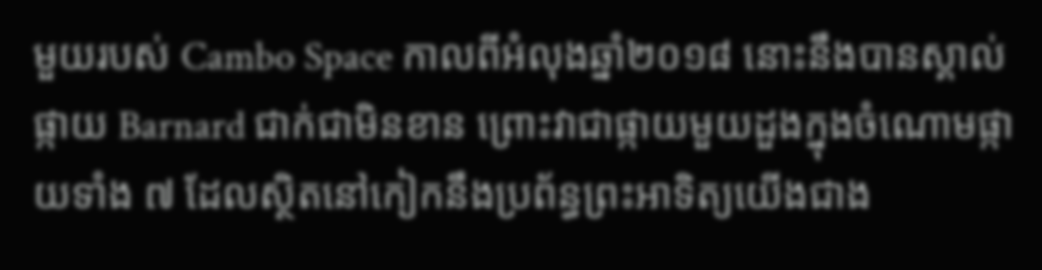មួយរបស់ Cambo Space កាលពីអំលុងឆ្នាំ២០១៨ នោះនឹងបានស្គាល់ផ្កាយ Barnard ជាក់ជាមិនខាន ព្រោះវាជាផ្កាយមួយដួងក្នុងចំណោមផ្កាយទាំង ៧ ដែលស្ថិតនៅកៀកនឹងប្រព័ន្ធព្រះអាទិត្យយើងជាង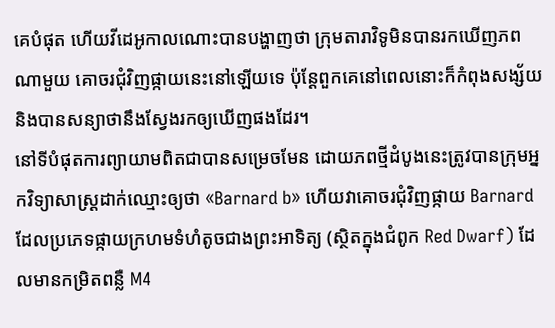គេបំផុត ហើយវីដេអូកាលណោះបានបង្ហាញថា ក្រុមតារាវិទូមិនបានរកឃើញភពណាមួយ គោចរជុំវិញផ្កាយនេះនៅឡើយទេ ប៉ុន្តែពួកគេនៅពេលនោះក៏កំពុងសង្ស័យ និងបានសន្យាថានឹងស្វែងរកឲ្យឃើញផងដែរ។
នៅទីបំផុតការព្យាយាមពិតជាបានសម្រេចមែន ដោយភពថ្មីដំបូងនេះត្រូវបានក្រុមអ្នកវិទ្យាសាស្ត្រដាក់ឈ្មោះឲ្យថា «Barnard b» ហើយវាគោចរជុំវិញផ្កាយ Barnard ដែលប្រភេទផ្កាយក្រហមទំហំតូចជាងព្រះអាទិត្យ (ស្ថិតក្នុងជំពូក Red Dwarf) ដែលមានកម្រិតពន្លឺ M4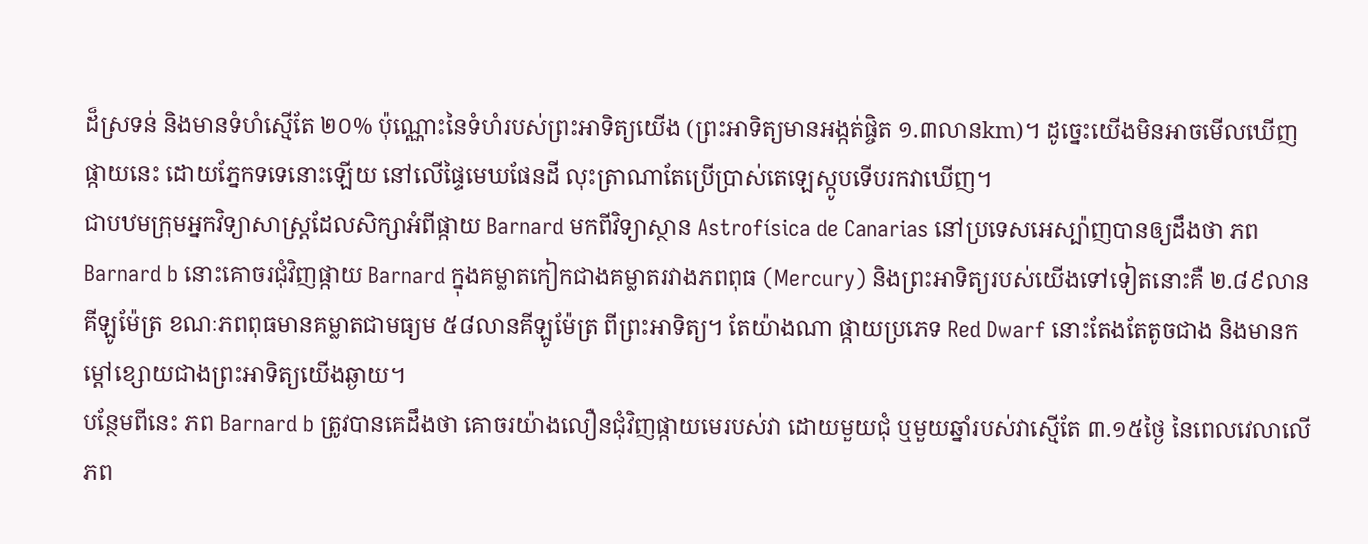ដ៏ស្រទន់ និងមានទំហំស្មើតែ ២០% ប៉ុណ្ណោះនៃទំហំរបស់ព្រះអាទិត្យយើង (ព្រះអាទិត្យមានអង្កត់ផ្ចិត ១.៣លានkm)។ ដូច្នេះយើងមិនអាចមើលឃើញផ្កាយនេះ ដោយភ្នែកទទេនោះឡើយ នៅលើផ្ទៃមេឃផែនដី លុះត្រាណាតែប្រើប្រាស់តេឡេស្កូបទើបរកវាឃើញ។
ជាបឋមក្រុមអ្នកវិទ្យាសាស្ត្រដែលសិក្សាអំពីផ្កាយ Barnard មកពីវិទ្យាស្ថាន Astrofísica de Canarias នៅប្រទេសអេស្ប៉ាញបានឲ្យដឹងថា ភព Barnard b នោះគោចរជុំវិញផ្កាយ Barnard ក្នុងគម្លាតកៀកជាងគម្លាតរវាងភពពុធ (Mercury) និងព្រះអាទិត្យរបស់យើងទៅទៀតនោះគឺ ២.៨៩លានគីឡូម៉ែត្រ ខណៈភពពុធមានគម្លាតជាមធ្យម ៥៨លានគីឡូម៉ែត្រ ពីព្រះអាទិត្យ។ តែយ៉ាងណា ផ្កាយប្រភេទ Red Dwarf នោះតែងតែតូចជាង និងមានកម្តៅខ្សោយជាងព្រះអាទិត្យយើងឆ្ងាយ។
បន្ថែមពីនេះ ភព Barnard b ត្រូវបានគេដឹងថា គោចរយ៉ាងលឿនជុំវិញផ្កាយមេរបស់វា ដោយមួយជុំ ឬមួយឆ្នាំរបស់វាស្មើតែ ៣.១៥ថ្ងៃ នៃពេលវេលាលើភព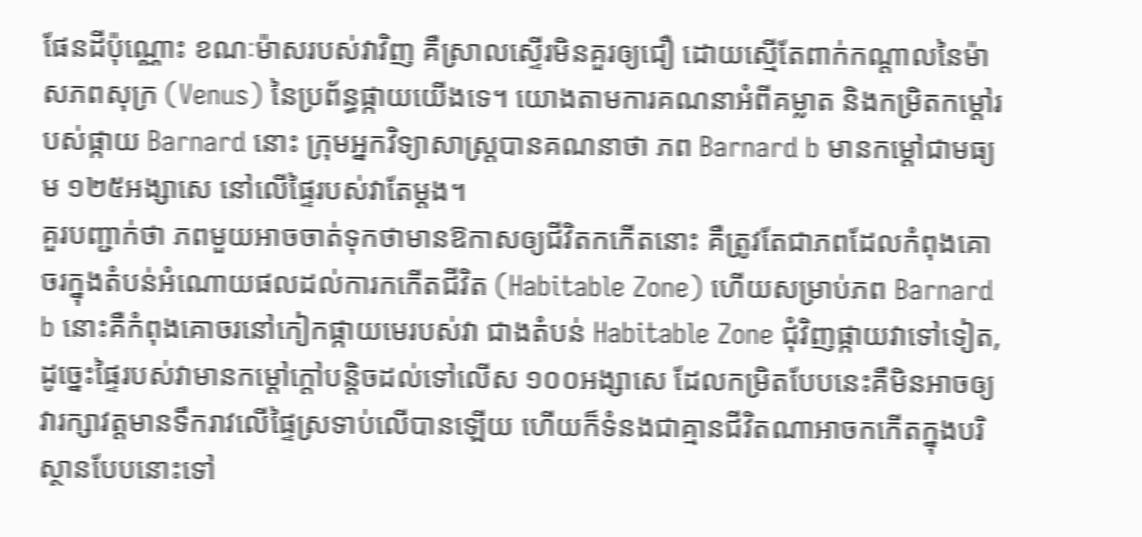ផែនដីប៉ុណ្ណោះ ខណៈម៉ាសរបស់វាវិញ គឺស្រាលស្ទើរមិនគួរឲ្យជឿ ដោយស្មើតែពាក់កណ្តាលនៃម៉ាសភពសុក្រ (Venus) នៃប្រព័ន្ធផ្កាយយើងទេ។ យោងតាមការគណនាអំពីគម្លាត និងកម្រិតកម្តៅរបស់ផ្កាយ Barnard នោះ ក្រុមអ្នកវិទ្យាសាស្ត្របានគណនាថា ភព Barnard b មានកម្តៅជាមធ្យម ១២៥អង្សាសេ នៅលើផ្ទៃរបស់វាតែម្តង។
គួរបញ្ជាក់ថា ភពមួយអាចចាត់ទុកថាមានឱកាសឲ្យជីវិតកកើតនោះ គឺត្រូវតែជាភពដែលកំពុងគោចរក្នុងតំបន់អំណោយផលដល់ការកកើតជីវិត (Habitable Zone) ហើយសម្រាប់ភព Barnard b នោះគឺកំពុងគោចរនៅកៀកផ្កាយមេរបស់វា ជាងតំបន់ Habitable Zone ជុំវិញផ្កាយវាទៅទៀត, ដូច្នេះផ្ទៃរបស់វាមានកម្តៅក្តៅបន្តិចដល់ទៅលើស ១០០អង្សាសេ ដែលកម្រិតបែបនេះគឺមិនអាចឲ្យវារក្សាវត្តមានទឹករាវលើផ្ទៃស្រទាប់លើបានឡើយ ហើយក៏ទំនងជាគ្មានជីវិតណាអាចកកើតក្នុងបរិស្ថានបែបនោះទៅ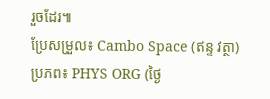រួចដែរ៕
ប្រែសម្រួល៖ Cambo Space (ឥន្ទ វត្ថា)
ប្រភព៖ PHYS ORG (ថ្ងៃ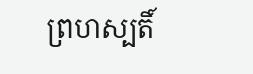ព្រហស្បតិ៍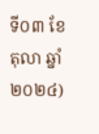ទី០៣ ខែតុលា ឆ្នាំ២០២៤)